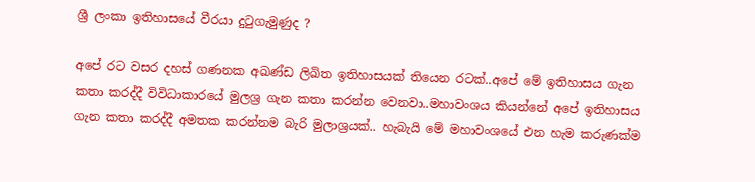ශ්‍රී ලංකා ඉතිහාසයේ වීරයා දුටුගැමුණුද ?

අපේ රට වසර දහස් ගණනක අඛණ්ඩ ලිඛිත ඉතිහාසයක් තියෙන රටක්..අපේ මේ ඉතිහාසය ගැන කතා කරද්දී විවිධාකාරයේ මුලශ්‍ර ගැන කතා කරන්න වෙනවා..මහාවංශය කියන්නේ අපේ ඉතිහාසය ගැන කතා කරද්දී අමතක කරන්නම බැරි මුලාශ්‍රයක්.. හැබැයි මේ මහාවංශයේ එන හැම කරුණක්ම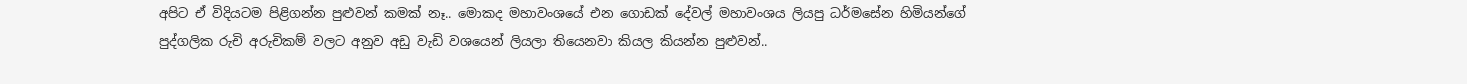අපිට ඒ විදියටම පිළිගන්න පුළුවන් කමක් නෑ.. මොකද මහාවංශයේ එන ගොඩක් දේවල් මහාවංශය ලියපු ධර්මසේන හිමියන්ගේ පුද්ගලික රුචි අරුචිකම් වලට අනුව අඩු වැඩි වශයෙන් ලියලා තියෙනවා කියල කියන්න පුළුවන්..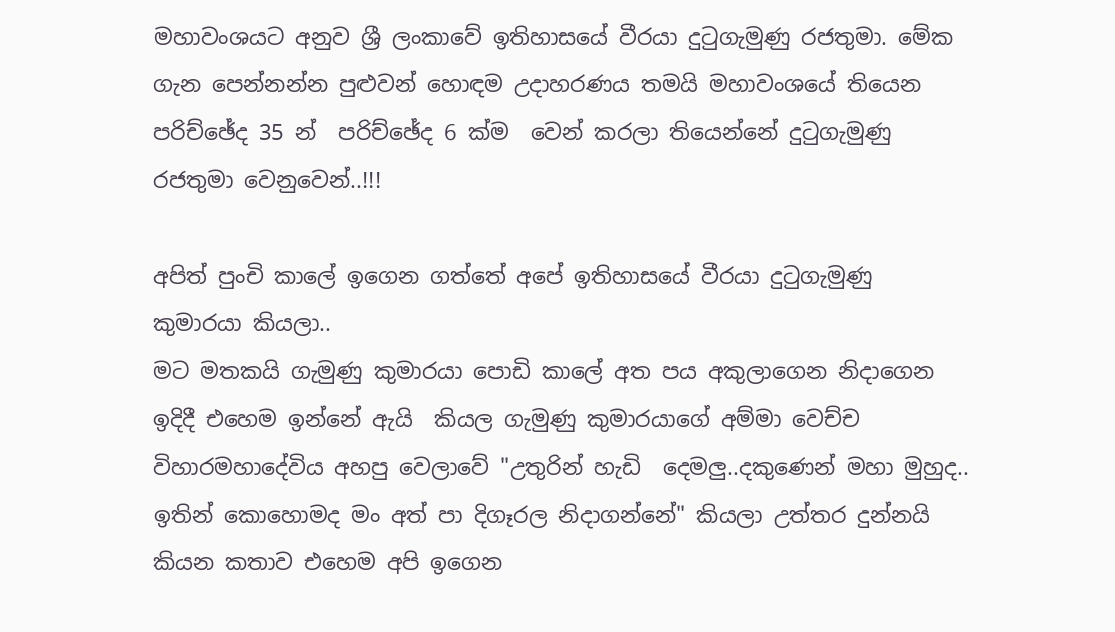මහාවංශයට අනුව ශ්‍රී ලංකාවේ ඉතිහාසයේ වීරයා දුටුගැමුණු රජතුමා. මේක ගැන පෙන්නන්න පුළුවන් හොඳම උදාහරණය තමයි මහාවංශයේ තියෙන පරිච්ඡේද 35 න්  පරිච්ඡේද 6 ක්ම  වෙන් කරලා තියෙන්නේ දුටුගැමුණු රජතුමා වෙනුවෙන්..!!!

අපිත් පුංචි කාලේ ඉගෙන ගත්තේ අපේ ඉතිහාසයේ වීරයා දුටුගැමුණු කුමාරයා කියලා..
මට මතකයි ගැමුණු කුමාරයා පොඩි කාලේ අත පය අකුලාගෙන නිදාගෙන ඉදිදී එහෙම ඉන්නේ ඇයි  කියල ගැමුණු කුමාරයාගේ අම්මා වෙච්ච විහාරමහාදේවිය අහපු වෙලාවේ "උතුරින් හැඩි  දෙමලු..දකුණෙන් මහා මුහුද.. ඉතින් කොහොමද මං අත් පා දිගෑරල නිදාගන්නේ" කියලා උත්තර දුන්නයි කියන කතාව එහෙම අපි ඉගෙන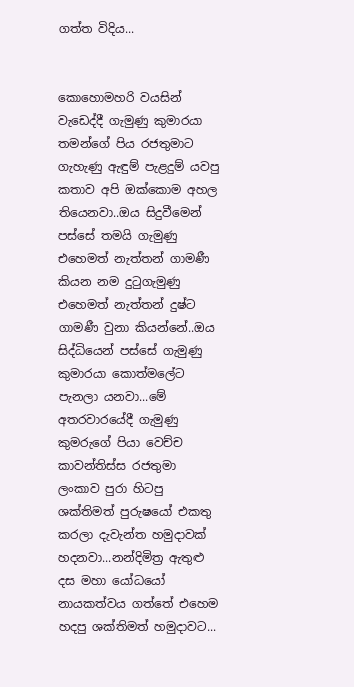ගත්ත විදිය...


කොහොමහරි වයසින් වැඩෙද්දී ගැමුණු කුමාරයා තමන්ගේ පිය රජතුමාට ගැහැණු ඇඳුම් පැළදුම් යවපු කතාව අපි ඔක්කොම අහල තියෙනවා..ඔය සිදුවීමෙන් පස්සේ තමයි ගැමුණු එහෙමත් නැත්තන් ගාමණී කියන නම දුටුගැමුණු එහෙමත් නැත්තන් දුෂ්ට ගාමණී වුනා කියන්නේ..ඔය සිද්ධියෙන් පස්සේ ගැමුණු කුමාරයා කොත්මලේට පැනලා යනවා...මේ අතරවාරයේදී ගැමුණු කුමරුගේ පියා වෙච්ච කාවන්තිස්ස රජතුමා ලංකාව පුරා හිටපු ශක්තිමත් පුරුෂයෝ එකතු කරලා දැවැන්ත හමුදාවක් හදනවා...නන්දිමිත්‍ර ඇතුළු දස මහා යෝධයෝ නායකත්වය ගත්තේ එහෙම හදපු ශක්තිමත් හමුදාවට...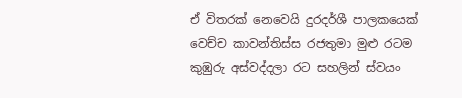ඒ විතරක් නෙවෙයි දුරදර්ශී පාලකයෙක් වෙච්ච කාවන්තිස්ස රජතුමා මුළු රටම කුඹුරු අස්වද්දලා රට සහලින් ස්වයං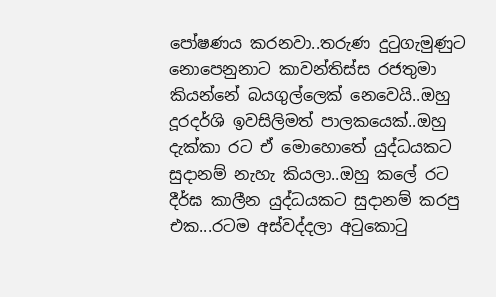පෝෂණය කරනවා..තරුණ දුටුගැමුණුට නොපෙනුනාට කාවන්තිස්ස රජතුමා කියන්නේ බයගුල්ලෙක් නෙවෙයි..ඔහු දූරදර්ශි ඉවසිලිමත් පාලකයෙක්..ඔහු දැක්කා රට ඒ මොහොතේ යුද්ධයකට සුදානම් නැහැ කියලා..ඔහු කලේ රට දීර්ඝ කාලීන යුද්ධයකට සුදානම් කරපු එක...රටම අස්වද්දලා අටුකොටු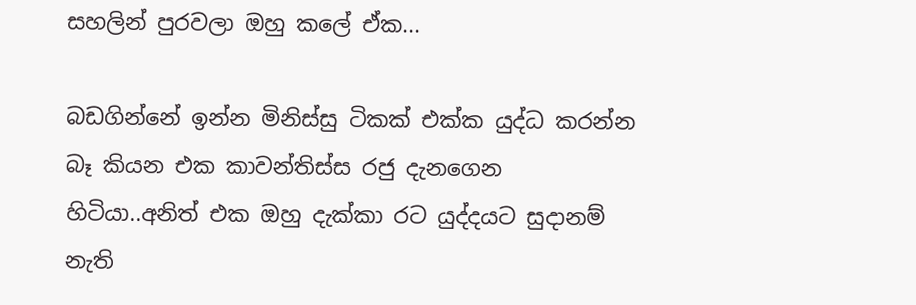සහලින් පුරවලා ඔහු කලේ ඒක...

බඩගින්නේ ඉන්න මිනිස්සු ටිකක් එක්ක යුද්ධ කරන්න බෑ කියන එක කාවන්තිස්ස රජු දැනගෙන හිටියා..අනිත් එක ඔහු දැක්කා රට යුද්දයට සුදානම් නැති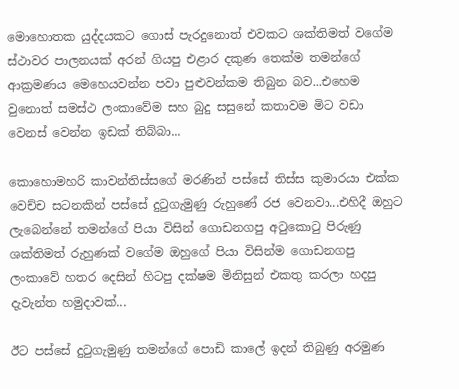මොහොතක යුද්දයකට ගොස් පැරදුනොත් එවකට ශක්තිමත් වගේම ස්ථාවර පාලනයක් අරන් ගියපු එළාර දකුණ තෙක්ම තමන්ගේ ආක්‍රමණය මෙහෙයවන්න පවා පුළුවන්කම තිබුන බව...එහෙම වුනොත් සමස්ථ ලංකාවේම සහ බුදු සසුනේ කතාවම මිට වඩා වෙනස් වෙන්න ඉඩක් තිබ්බා...

කොහොමහරි කාවන්තිස්සගේ මරණින් පස්සේ තිස්ස කුමාරයා එක්ක වෙච්ච සටනකින් පස්සේ දුටුගැමුණු රුහුණේ රජ වෙනවා...එහිදී ඔහුට ලැබෙන්නේ තමන්ගේ පියා විසින් ගොඩනගපු අටුකොටු පිරුණු ශක්තිමත් රුහුණක් වගේම ඔහුගේ පියා විසින්ම ගොඩනගපු ලංකාවේ හතර දෙසින් හිටපු දක්ෂම මිනිසුන් එකතු කරලා හදපු දැවැන්ත හමුදාවක්...

ඊට පස්සේ දුටුගැමුණු තමන්ගේ පොඩි කාලේ ඉදන් තිබුණු අරමුණ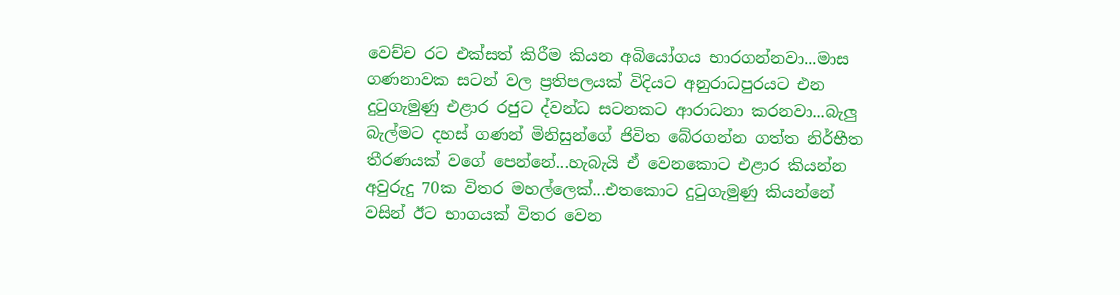වෙච්ච රට එක්සත් කිරීම කියන අබියෝගය භාරගන්නවා...මාස ගණනාවක සටන් වල ප්‍රතිපලයක් විදියට අනුරාධපුරයට එන දුටුගැමුණු එළාර රජුට ද්වන්ධ සටනකට ආරාධනා කරනවා...බැලු බැල්මට දහස් ගණන් මිනිසුන්ගේ ජිවිත බේරගන්න ගත්ත නිර්භීත තීරණයක් වගේ පෙන්නේ...හැබැයි ඒ වෙනකොට එළාර කියන්න අවුරුදු 70ක විතර මහල්ලෙක්...එතකොට දුටුගැමුණු කියන්නේ වසින් ඊට භාගයක් විතර වෙන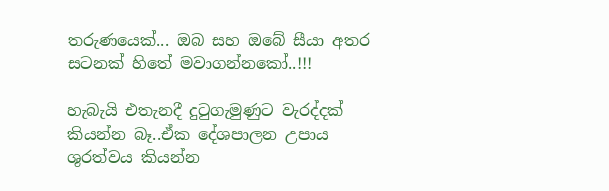තරුණයෙක්... ඔබ සහ ඔබේ සීයා අතර සටනක් හිතේ මවාගන්නකෝ..!!!

හැබැයි එතැනදී දුටුගැමුණුට වැරද්දක් කියන්න බෑ..ඒක දේශපාලන උපාය ශුරත්වය කියන්න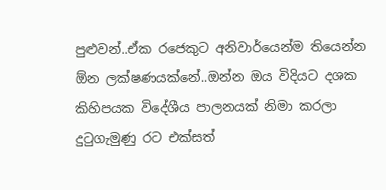පුළුවන්..ඒක රජෙකුට අනිවාර්යෙන්ම තියෙන්න ඕන ලක්ෂණයක්නේ..ඔන්න ඔය විදියට දශක කිහිපයක විදේශීය පාලනයක් නිමා කරලා දුටුගැමුණු රට එක්සත්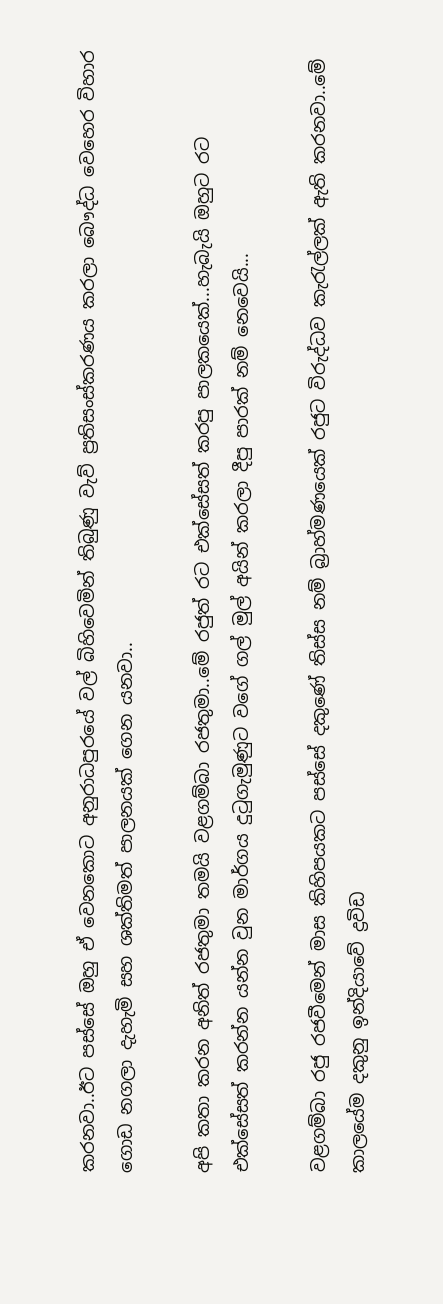කරනවා..ඊට පස්සේ ඔහු ඒ වෙනකොට අනුරාධපුරයේ වල් බිහිවෙමින් තිබුණු වැව් ප්‍රතිසංස්කරණය කරලා බෞද්ධ වෙහෙර විහාර ගොඩ නගලා දැහැමි සහ ශක්තිමත් පාලනයක් ගෙන යනවා..

අපි කතා කරන අනිත් රජතුමා තමයි වළගම්බා රජතුමා..මේ රජුත් රට එක්සේසත් කරපු පාලකයෙක්...හැබැයි ඔහුට රට එක්සේසත් කරන්න යන්න වුන මාර්ගය දුටුගැමුණුට වගේ ගල් මුල් අයින් කරලා දීපු පාරක් නම් නෙවෙයි...

වළගම්බා රජු රජවීමෙන් මාස කිහිපයකට පස්සේ දකුණේ තිස්ස නම් බ්‍රාහ්මණයෙක් රජුට විරුද්ධව කැරැල්ලක් ඇති කරනවා..මේ කාලයේම දකුනු ඉන්දියාවේ ද්‍රවිඩ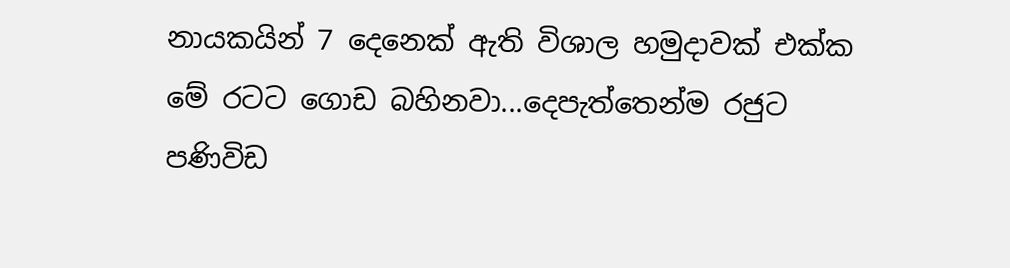නායකයින් 7 දෙනෙක් ඇති විශාල හමුදාවක් එක්ක මේ රටට ගොඩ බහිනවා...දෙපැත්තෙන්ම රජුට පණිවිඩ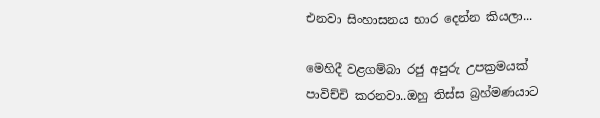එනවා සිංහාසනය භාර දෙන්න කියලා...

මෙහිදී වළගම්බා රජු අපුරු උපක්‍රමයක් පාවිච්චි කරනවා..ඔහු තිස්ස බ්‍රහ්මණයාට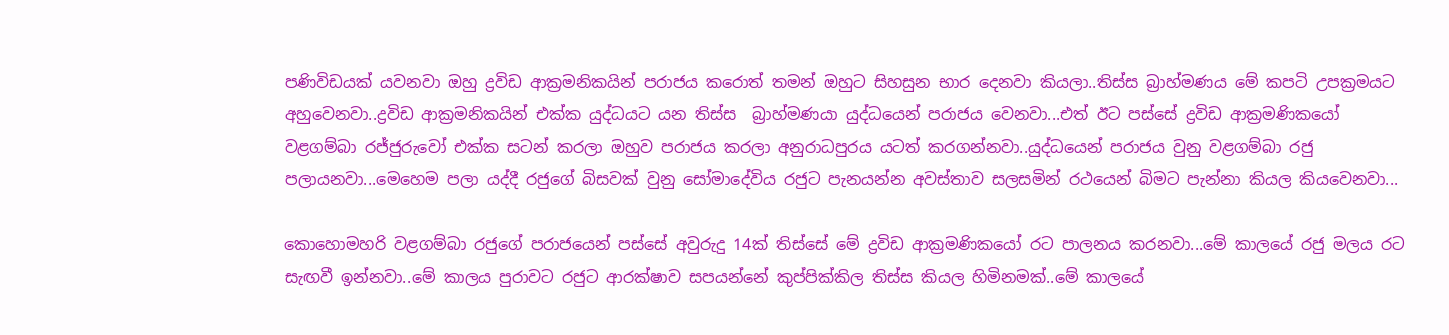පණිවිඩයක් යවනවා ඔහු ද්‍රවිඩ ආක්‍රමනිකයින් පරාජය කරොත් තමන් ඔහුට සිහසුන භාර දෙනවා කියලා..තිස්ස බ්‍රාහ්මණය මේ කපටි උපක්‍රමයට අහුවෙනවා..ද්‍රවිඩ ආක්‍රමනිකයින් එක්ක යුද්ධයට යන තිස්ස  බ්‍රාහ්මණයා යුද්ධයෙන් පරාජය වෙනවා...එත් ඊට පස්සේ ද්‍රවිඩ ආක්‍රමණිකයෝ වළගම්බා රජ්ජුරුවෝ එක්ක සටන් කරලා ඔහුව පරාජය කරලා අනුරාධපුරය යටත් කරගන්නවා..යුද්ධයෙන් පරාජය වුනු වළගම්බා රජු පලායනවා...මෙහෙම පලා යද්දී රජුගේ බිසවක් වුනු සෝමාදේවිය රජුට පැනයන්න අවස්තාව සලසමින් රථයෙන් බිමට පැන්නා කියල කියවෙනවා...

කොහොමහරි වළගම්බා රජුගේ පරාජයෙන් පස්සේ අවුරුදු 14ක් තිස්සේ මේ ද්‍රවිඩ ආක්‍රමණිකයෝ රට පාලනය කරනවා...මේ කාලයේ රජු මලය රට සැඟවී ඉන්නවා..මේ කාලය පුරාවට රජුට ආරක්ෂාව සපයන්නේ කුප්පික්කිල තිස්ස කියල හිමිනමක්..මේ කාලයේ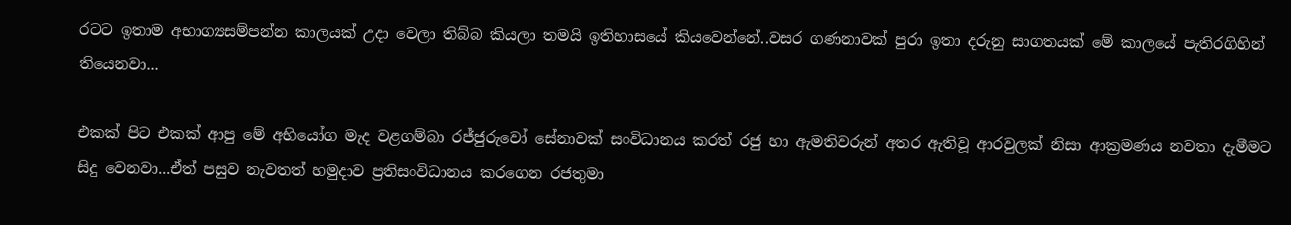රටට ඉතාම අභාග්‍යසම්පන්න කාලයක් උදා වෙලා තිබ්බ කියලා තමයි ඉතිහාසයේ කියවෙන්නේ..වසර ගණනාවක් පුරා ඉතා දරුනු සාගතයක් මේ කාලයේ පැතිරගිහින් තියෙනවා...

එකක් පිට එකක් ආපු මේ අභියෝග මැද වළගම්බා රජ්ජුරුවෝ සේනාවක් සංවිධානය කරත් රජු හා ඇමතිවරුන් අතර ඇතිවූ ආරවුලක් නිසා ආක්‍රමණය නවතා දැමීමට සිදු වෙනවා...ඒත් පසුව නැවතත් හමුදාව ප්‍රතිසංවිධානය කරගෙන රජතුමා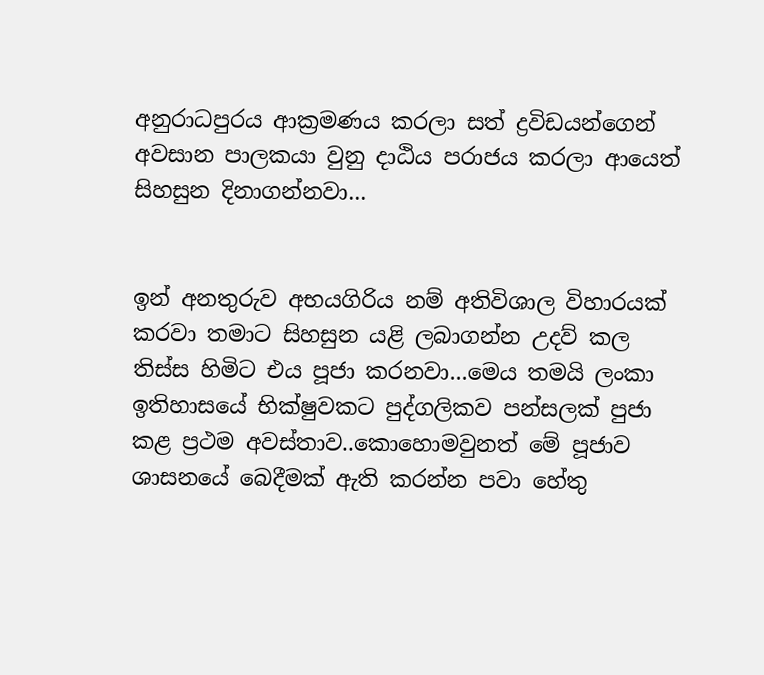අනුරාධපුරය ආක්‍රමණය කරලා සත් ද්‍රවිඩයන්ගෙන් අවසාන පාලකයා වුනු දාඨිය පරාජය කරලා ආයෙත් සිහසුන දිනාගන්නවා...


ඉන් අනතුරුව අභයගිරිය නම් අතිවිශාල විහාරයක් කරවා තමාට සිහසුන යළි ලබාගන්න උදව් කල තිස්ස හිමිට එය පූජා කරනවා...මෙය තමයි ලංකා ඉතිහාසයේ භික්ෂුවකට පුද්ගලිකව පන්සලක් පුජා කළ ප්‍රථම අවස්තාව..කොහොමවුනත් මේ පූජාව ශාසනයේ බෙදීමක් ඇති කරන්න පවා හේතු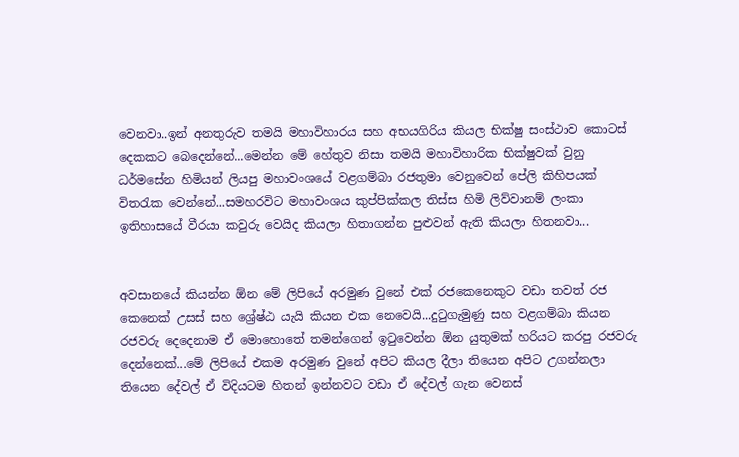වෙනවා..ඉන් අනතුරුව තමයි මහාවිහාරය සහ අභයගිරිය කියල භික්ෂු සංස්ථාව කොටස් දෙකකට බෙදෙන්නේ...මෙන්න මේ හේතුව නිසා තමයි මහාවිහාරික භික්ෂුවක් වුනු ධර්මසේන හිමියන් ලියපු මහාවංශයේ වළගම්බා රජතුමා වෙනුවෙන් පේලි කිහිපයක් විතරැක වෙන්නේ...සමහරවිට මහාවංශය කුප්පික්කල තිස්ස හිමි ලිව්වානම් ලංකා ඉතිහාසයේ වීරයා කවුරු වෙයිද කියලා හිතාගන්න පුළුවන් ඇති කියලා හිතනවා...


අවසානයේ කියන්න ඕන මේ ලිපියේ අරමුණ වුනේ එක් රජකෙනෙකුට වඩා තවත් රජ කෙනෙක් උසස් සහ ශ්‍රේෂ්ඨ යැයි කියන එක නෙවෙයි...දුටුගැමුණු සහ වළගම්බා කියන රජවරු දෙදෙනාම ඒ මොහොතේ තමන්ගෙන් ඉටුවෙන්න ඕන යුතුමක් හරියට කරපු රජවරු දෙන්නෙක්...මේ ලිපියේ එකම අරමුණ වුනේ අපිට කියල දීලා තියෙන අපිට උගන්නලා තියෙන දේවල් ඒ විදියටම හිතන් ඉන්නවට වඩා ඒ දේවල් ගැන වෙනස්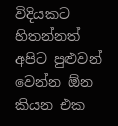විදියකට හිතන්නත් අපිට පුළුවන් වෙන්න ඕන කියන එක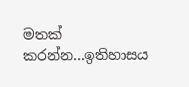මතක් කරන්න...ඉතිහාසය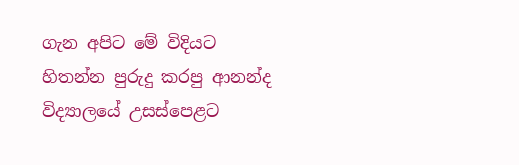ගැන අපිට මේ විදියට හිතන්න පුරුදු කරපු ආනන්ද විද්‍යාලයේ උසස්පෙළට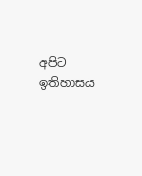අපිට ඉතිහාසය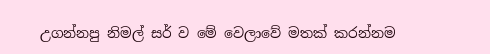උගන්නපු නිමල් සර් ව මේ වෙලාවේ මතක් කරන්නම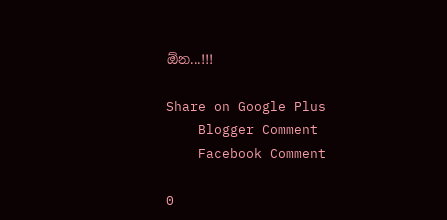ඕන...!!!

Share on Google Plus
    Blogger Comment
    Facebook Comment

0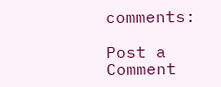comments:

Post a Comment